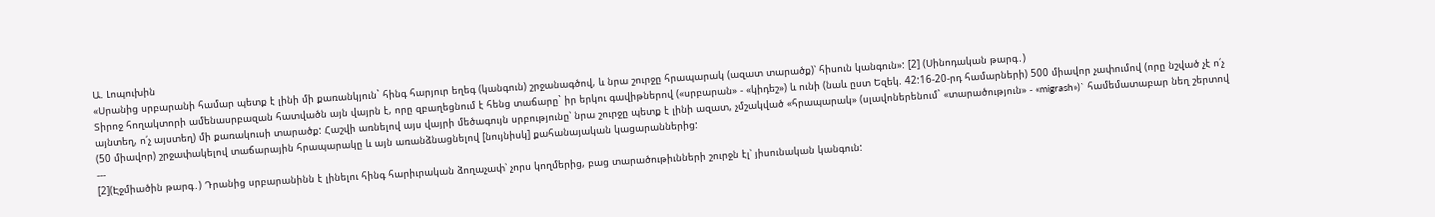Ա. Լոպուխին
«Սրանից սրբարանի համար պետք է լինի մի քառանկյուն` հինգ հարյուր եղեգ (կանգուն) շրջանագծով, և նրա շուրջը հրապարակ (ազատ տարածք)՝ հիսուն կանգուն»: [2] (Սինոդական թարգ․)
Տիրոջ հողակտորի ամենասրբազան հատվածն այն վայրն է, որը զբաղեցնում է հենց տաճարը` իր երկու գավիթներով («սրբարան» - «կիդեշ») և ունի (նաև ըստ Եզեկ. 42:16-20-րդ համարների) 500 միավոր չափումով (որը նշված չէ ո՛չ այնտեղ, ո՛չ այստեղ) մի քառակուսի տարածք: Հաշվի առնելով այս վայրի մեծագույն սրբությունը՝ նրա շուրջը պետք է լինի ազատ, չմշակված «հրապարակ» (սլավոներենում` «տարածություն» - «migrash»)` համեմատաբար նեղ շերտով (50 միավոր) շրջափակելով տաճարային հրապարակը և այն առանձնացնելով [նույնիսկ] քահանայական կացարաններից:
---
[2](Էջմիածին թարգ․) Դրանից սրբարանինն է լինելու հինգ հարիւրական ձողաչափ՝ չորս կողմերից, բաց տարածութիւնների շուրջն էլ՝ յիսունական կանգուն: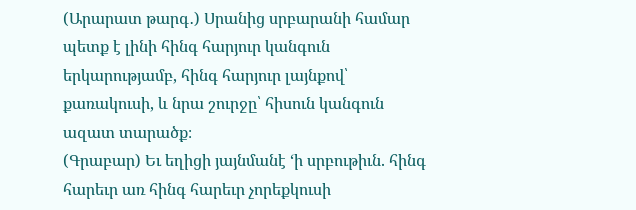(Արարատ թարգ․) Սրանից սրբարանի համար պետք է լինի հինգ հարյուր կանգուն երկարությամբ, հինգ հարյուր լայնքով՝ քառակուսի, և նրա շուրջը՝ հիսուն կանգուն ազատ տարածք։
(Գրաբար) Եւ եղիցի յայնմանէ ‘ի սրբութիւն. հինգ հարեւր առ հինգ հարեւր չորեքկուսի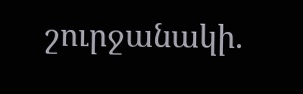շուրջանակի.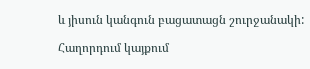և յիսուն կանգուն բացատացն շուրջանակի:

Հաղորդում կայքում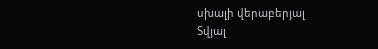սխալի վերաբերյալ
Տվյալ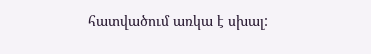հատվածում առկա է սխալ: